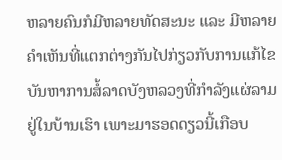ຫລາຍຄົນກໍມີຫລາຍທັດສະນະ ແລະ ມີຫລາຍຄໍາເຫັນທີ່ແຕກຕ່າງກັນໄປກ່ຽວກັບການແກ້ໄຂ ບັນຫາການສໍ້ລາດບັງຫລວງທີ່ກຳລັງແຜ່ລາມຢູ່ໃນບ້ານເຮົາ ເພາະມາຮອດດຽວນີ້ເກືອບ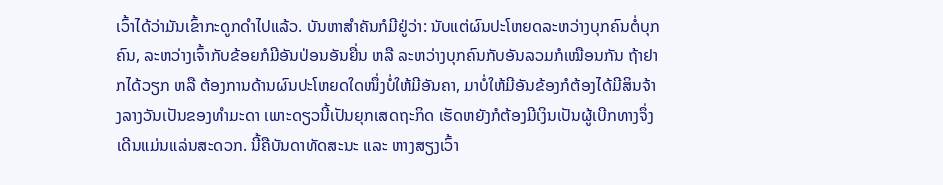ເວົ້າໄດ້ວ່າມັນເຂົ້າກະດູກດຳໄປແລ້ວ. ບັນຫາສຳຄັນກໍມີຢູ່ວ່າ: ນັບແຕ່ຜົນປະໂຫຍດລະຫວ່າງບຸກຄົນຕໍ່ບຸກຄົນ, ລະຫວ່າງເຈົ້າກັບຂ້ອຍກໍມີອັນປ່ອນອັນຍື່ນ ຫລື ລະຫວ່າງບຸກຄົນກັບອັນລວມກໍເໝືອນກັນ ຖ້າຢາກໄດ້ວຽກ ຫລື ຕ້ອງການດ້ານຜົນປະໂຫຍດໃດໜຶ່ງບໍ່ໃຫ້ມີອັນຄາ, ມາບໍ່ໃຫ້ມີອັນຂ້ອງກໍຕ້ອງໄດ້ມີສິນຈ້າງລາງວັນເປັນຂອງທຳມະດາ ເພາະດຽວນີ້ເປັນຍຸກເສດຖະກິດ ເຮັດຫຍັງກໍຕ້ອງມີເງິນເປັນຜູ້ເບີກທາງຈຶ່ງເດີນແມ່ນແລ່ນສະດວກ. ນີ້ຄືບັນດາທັດສະນະ ແລະ ຫາງສຽງເວົ້າ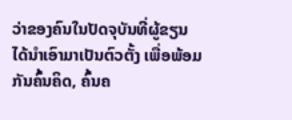ວ່າຂອງຄົນໃນປັດຈຸບັນທີ່ຜູ້ຂຽນໄດ້ນຳເອົາມາເປັນຕົວຕັ້ງ ເພື່ອພ້ອມກັນຄົ້ນຄິດ, ຄົ້ນຄ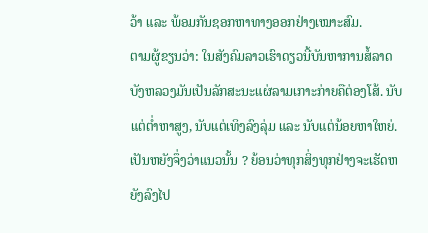ວ້າ ແລະ ພ້ອມກັນຊອກຫາທາງອອກຢ່າງເໝາະສົມ.
ຕາມຜູ້ຂຽນວ່າ: ໃນສັງຄົມລາວເຮົາດຽວນີ້ບັນຫາການສໍ້ລາດບັງຫລວງມັນເປັນລັກສະນະແຜ່ລາມເກາະກ່າຍຄືຕ່ອງໂສ້. ນັບແຕ່ຕໍ່າຫາສູງ, ນັບແຕ່ເທິງລົງລຸ່ມ ແລະ ນັບແຕ່ນ້ອຍຫາໃຫຍ່. ເປັນຫຍັງຈຶ່ງວ່າແນວນັ້ນ ? ຍ້ອນວ່າທຸກສິ່ງທຸກຢ່າງຈະເຮັດຫຍັງລົງໄປ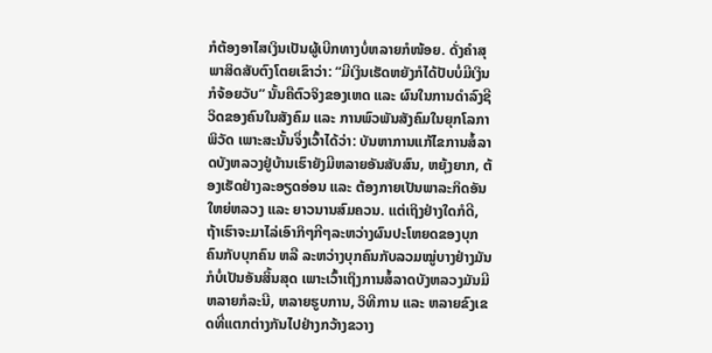ກໍຕ້ອງອາໄສເງິນເປັນຜູ້ເບີກທາງບໍ່ຫລາຍກໍໜ້ອຍ. ດັ່ງຄໍາສຸພາສິດສັບຕົງໂຕຍເຂົາວ່າ: “ມີເງິນເຮັດຫຍັງກໍໄດ້ປັບບໍ່ມີເງິນກໍຈ້ອຍວັບ” ນັ້ນຄືຕົວຈິງຂອງເຫດ ແລະ ຜົນໃນການດຳລົງຊີວິດຂອງຄົນໃນສັງຄົມ ແລະ ການພົວພັນສັງຄົມໃນຍຸກໂລກາພິວັດ ເພາະສະນັ້ນຈຶ່ງເວົ້າໄດ້ວ່າ: ບັນຫາການແກ້ໄຂການສໍ້ລາດບັງຫລວງຢູ່ບ້ານເຮົາຍັງມີຫລາຍອັນສັບສົນ, ຫຍຸ້ງຍາກ, ຕ້ອງເຮັດຢ່າງລະອຽດອ່ອນ ແລະ ຕ້ອງກາຍເປັນພາລະກິດອັນໃຫຍ່ຫລວງ ແລະ ຍາວນານສົມຄວນ. ແຕ່ເຖິງຢ່າງໃດກໍດີ, ຖ້າເຮົາຈະມາໄລ່ເອົາກິໆກີໆລະຫວ່າງຜົນປະໂຫຍດຂອງບຸກຄົນກັບບຸກຄົນ ຫລື ລະຫວ່າງບຸກຄົນກັບລວມໝູ່ບາງຢ່າງມັນກໍບໍ່ເປັນອັນສິ້ນສຸດ ເພາະເວົ້າເຖິງການສໍ້ລາດບັງຫລວງມັນມີຫລາຍກໍລະນີ, ຫລາຍຮູບການ, ວິທີການ ແລະ ຫລາຍຂົງເຂດທີ່ແຕກຕ່າງກັນໄປຢ່າງກວ້າງຂວາງ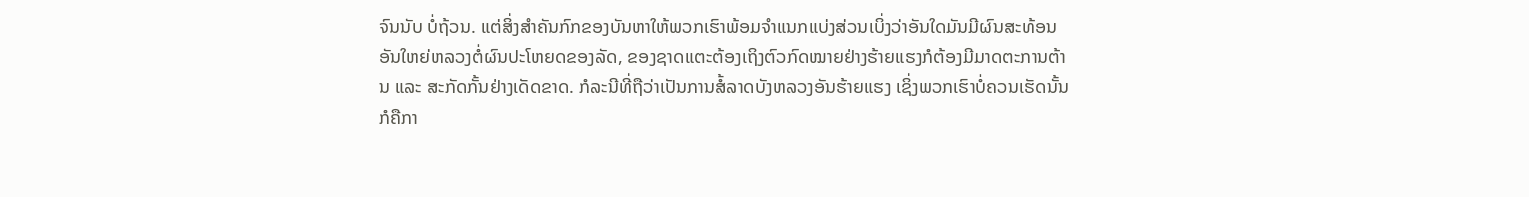ຈົນນັບ ບໍ່ຖ້ວນ. ແຕ່ສິ່ງສຳຄັນກົກຂອງບັນຫາໃຫ້ພວກເຮົາພ້ອມຈຳແນກແບ່ງສ່ວນເບິ່ງວ່າອັນໃດມັນມີຜົນສະທ້ອນອັນໃຫຍ່ຫລວງຕໍ່ຜົນປະໂຫຍດຂອງລັດ, ຂອງຊາດແຕະຕ້ອງເຖິງຕົວກົດໝາຍຢ່າງຮ້າຍແຮງກໍຕ້ອງມີມາດຕະການຕ້ານ ແລະ ສະກັດກັ້ນຢ່າງເດັດຂາດ. ກໍລະນີທີ່ຖືວ່າເປັນການສໍ້ລາດບັງຫລວງອັນຮ້າຍແຮງ ເຊິ່ງພວກເຮົາບໍ່ຄວນເຮັດນັ້ນ ກໍຄືກາ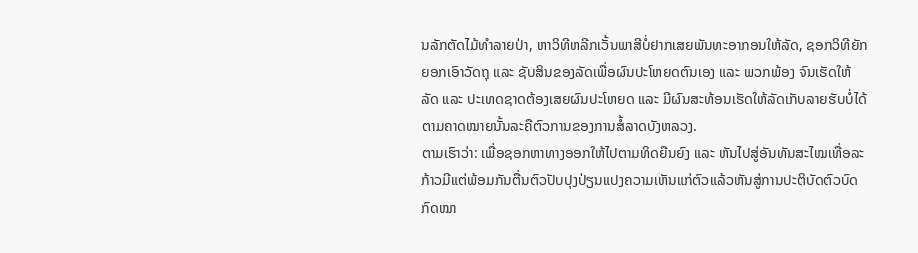ນລັກຕັດໄມ້ທຳລາຍປ່າ, ຫາວິທີຫລີກເວັ້ນພາສີບໍ່ຢາກເສຍພັນທະອາກອນໃຫ້ລັດ, ຊອກວິທີຍັກຍອກເອົາວັດຖຸ ແລະ ຊັບສິນຂອງລັດເພື່ອຜົນປະໂຫຍດຕົນເອງ ແລະ ພວກພ້ອງ ຈົນເຮັດໃຫ້ລັດ ແລະ ປະເທດຊາດຕ້ອງເສຍຜົນປະໂຫຍດ ແລະ ມີຜົນສະທ້ອນເຮັດໃຫ້ລັດເກັບລາຍຮັບບໍ່ໄດ້ຕາມຄາດໝາຍນັ້ນລະຄືຕົວການຂອງການສໍ້ລາດບັງຫລວງ.
ຕາມເຮົາວ່າ: ເພື່ອຊອກຫາທາງອອກໃຫ້ໄປຕາມທິດຍືນຍົງ ແລະ ຫັນໄປສູ່ອັນທັນສະໄໝເທື່ອລະກ້າວມີແຕ່ພ້ອມກັນຕື່ນຕົວປັບປຸງປ່ຽນແປງຄວາມເຫັນແກ່ຕົວແລ້ວຫັນສູ່ການປະຕິບັດຕົວບົດກົດໝາ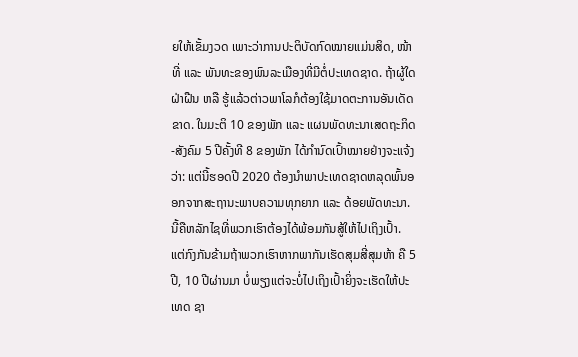ຍໃຫ້ເຂັ້ມງວດ ເພາະວ່າການປະຕິບັດກົດໝາຍແມ່ນສິດ, ໜ້າທີ່ ແລະ ພັນທະຂອງພົນລະເມືອງທີ່ມີຕໍ່ປະເທດຊາດ. ຖ້າຜູ້ໃດຝ່າຝືນ ຫລື ຮູ້ແລ້ວຕ່າວພາໂລກໍຕ້ອງໃຊ້ມາດຕະການອັນເດັດຂາດ. ໃນມະຕິ 10 ຂອງພັກ ແລະ ແຜນພັດທະນາເສດຖະກິດ-ສັງຄົມ 5 ປີຄັ້ງທີ 8 ຂອງພັກ ໄດ້ກໍານົດເປົ້າໝາຍຢ່າງຈະແຈ້ງ ວ່າ: ແຕ່ນີ້ຮອດປີ 2020 ຕ້ອງນໍາພາປະເທດຊາດຫລຸດພົ້ນອອກຈາກສະຖານະພາບຄວາມທຸກຍາກ ແລະ ດ້ອຍພັດທະນາ. ນີ້ຄືຫລັກໄຊທີ່ພວກເຮົາຕ້ອງໄດ້ພ້ອມກັນສູ້ໃຫ້ໄປເຖິງເປົ້າ. ແຕ່ກົງກັນຂ້າມຖ້າພວກເຮົາຫາກພາກັນເຮັດສຸມສີ່ສຸມຫ້າ ຄື 5 ປີ, 10 ປີຜ່ານມາ ບໍ່ພຽງແຕ່ຈະບໍ່ໄປເຖິງເປົ້າຍິ່ງຈະເຮັດໃຫ້ປະເທດ ຊາ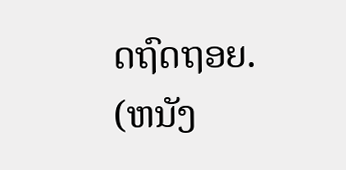ດຖົດຖອຍ.
(ຫນັງ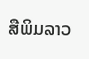ສືພິມລາວ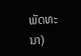ພັດທະນາ)